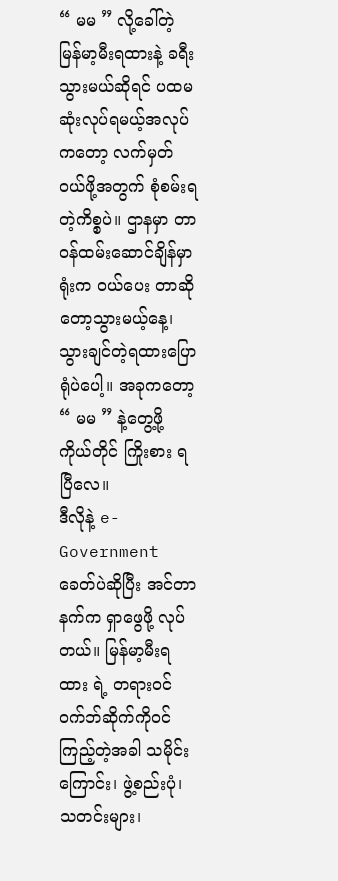“ မမ ” လို့ခေါ်တဲ့ မြန်မာ့မီးရထားနဲ့ ခရီးသွားမယ်ဆိုရင် ပထမဆုံးလုပ်ရမယ့်အလုပ်ကတော့ လက်မှတ်ဝယ်ဖို့အတွက် စုံစမ်းရတဲ့ကိစ္စပဲ။ ဌာနမှာ တာဝန်ထမ်းဆောင်ချိန်မှာ ရုံးက ဝယ်ပေး တာဆိုတော့သွားမယ့်နေ့၊သွားချင်တဲ့ရထားပြောရုံပဲပေါ့။ အခုကတော့ “ မမ ” နဲ့တွေ့ဖို့ ကိုယ်တိုင် ကြိုးစား ရပြီလေ။
ဒီလိုနဲ့ e-Government ခေတ်ပဲဆိုပြီး အင်တာနက်က ရှာဖွေဖို့ လုပ်တယ်။ မြန်မာ့မီးရထား ရဲ့ တရားဝင်ဝက်ဘ်ဆိုက်ကိုဝင်ကြည့်တဲ့အခါ သမိုင်းကြောင်း၊ ဖွဲ့စည်းပုံ၊ သတင်းများ၊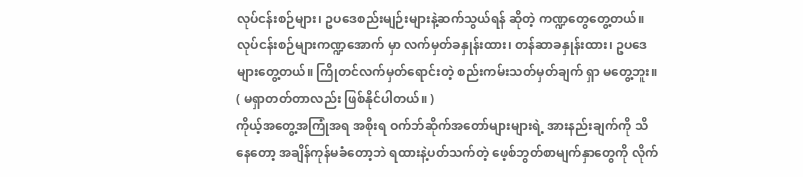လုပ်ငန်းစဉ်များ၊ ဥပဒေစည်းမျဉ်းများနဲ့ဆက်သွယ်ရန် ဆိုတဲ့ ကဏ္ဍတွေတွေ့တယ်။ လုပ်ငန်းစဉ်များကဏ္ဍအောက် မှာ လက်မှတ်ခနှုန်းထား၊ တန်ဆာခနှုန်းထား၊ ဥပဒေများတွေ့တယ်။ ကြိုတင်လက်မှတ်ရောင်းတဲ့ စည်းကမ်းသတ်မှတ်ချက် ရှာ မတွေ့ဘူး။ ( မရှာတတ်တာလည်း ဖြစ်နိုင်ပါတယ်။ )
ကိုယ့်အတွေ့အကြုံအရ အစိုးရ ဝက်ဘ်ဆိုက်အတော်များများရဲ့ အားနည်းချက်ကို သိနေတော့ အချိန်ကုန်မခံတော့ဘဲ ရထားနဲ့ပတ်သက်တဲ့ ဖေ့စ်ဘွတ်စာမျက်နှာတွေကို လိုက်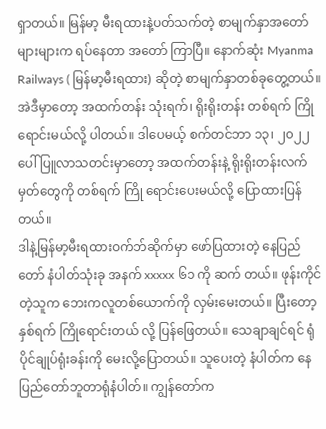ရှာတယ်။ မြန်မာ့ မီးရထားနဲ့ပတ်သက်တဲ့ စာမျက်နှာအတော်များများက ရပ်နေတာ အတော် ကြာပြီ။ နောက်ဆုံး Myanma Railways ( မြန်မာ့မီးရထား) ဆိုတဲ့ စာမျက်နှာတစ်ခုတွေ့တယ်။ အဲဒီမှာတော့ အထက်တန်း သုံးရက်၊ ရိုးရိုးတန်း တစ်ရက် ကြိုရောင်းမယ်လို့ ပါတယ်။ ဒါပေမယ့် စက်တင်ဘာ ၁၃၊ ၂၀၂၂ ပေါ်ပြူလာသတင်းမှာတော့ အထက်တန်းနဲ့ ရိုးရိုးတန်းလက်မှတ်တွေကို တစ်ရက် ကြို ရောင်းပေးမယ်လို့ ပြောထားပြန်တယ်။
ဒါနဲ့မြန်မာ့မီးရထားဝက်ဘ်ဆိုက်မှာ ဖော်ပြထားတဲ့ နေပြည်တော် နံပါတ်သုံးခု အနက် xxxxx ၆၁ ကို ဆက် တယ်။ ဖုန်းကိုင်တဲ့သူက ဘေးကလူတစ်ယောက်ကို လှမ်းမေးတယ်။ ပြီးတော့ နှစ်ရက် ကြိုရောင်းတယ် လို့ ပြန်ဖြေတယ်။ သေချာချင်ရင် ရုံပိုင်ချုပ်ရုံးခန်းကို မေးလို့ပြောတယ်။ သူပေးတဲ့ နံပါတ်က နေပြည်တော်ဘူတာရုံနံပါတ်။ ကျွန်တော်က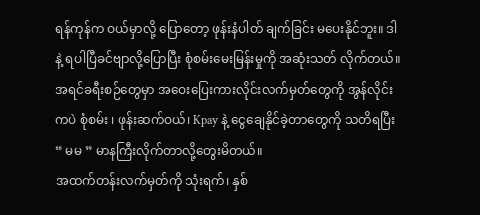ရန်ကုန်က ဝယ်မှာလို့ ပြောတော့ ဖုန်းနံပါတ် ချက်ခြင်း မပေးနိုင်ဘူး။ ဒါနဲ့ ရပါပြီခင်ဗျာလို့ပြောပြီး စုံစမ်းမေးမြန်းမှုကို အဆုံးသတ် လိုက်တယ်။ အရင်ခရီးစဉ်တွေမှာ အဝေးပြေးကားလိုင်းလက်မှတ်တွေကို အွန်လိုင်းကပဲ စုံစမ်း ၊ ဖုန်းဆက်ဝယ်၊ Kpay နဲ့ ငွေချေနိုင်ခဲ့တာတွေကို သတိရပြီး “ မမ ” မာနကြီးလိုက်တာလို့တွေးမိတယ်။
အထက်တန်းလက်မှတ်ကို သုံးရက်၊ နှစ်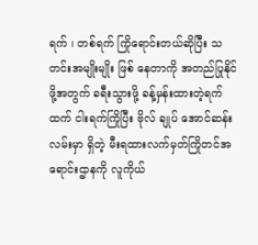ရက် ၊ တစ်ရက် ကြိုရောင်းတယ်ဆိုပြီး သတင်းအမျိုးမျိုး ဖြစ် နေတာကို အတည်ပြုနိုင်ဖို့အတွက် ခရီးသွားဖို့ ခန့်မှန်းထားတဲ့ရက်ထက် ငါးရက်ကြိုပြီး ဗိုလ် ချုပ် အောင်ဆန်းလမ်းမှာ ရှိတဲ့ မီးရထားလက်မှတ်ကြိုတင်အရောင်းဌာနကို လူကိုယ်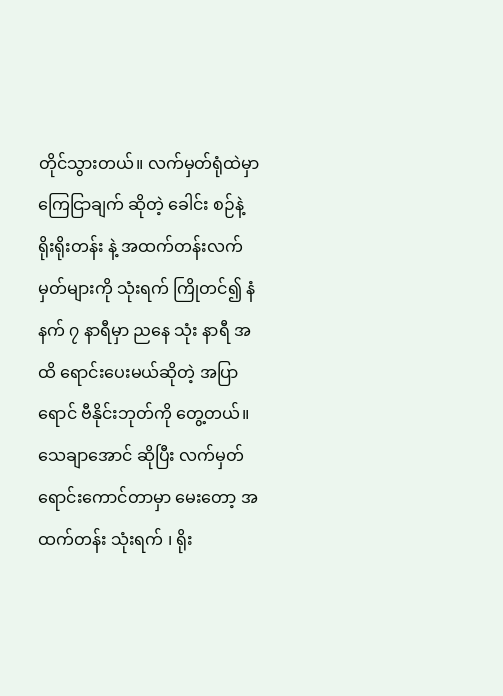တိုင်သွားတယ်။ လက်မှတ်ရုံထဲမှာ ကြေငြာချက် ဆိုတဲ့ ခေါင်း စဉ်နဲ့ ရိုးရိုးတန်း နဲ့ အထက်တန်းလက်မှတ်များကို သုံးရက် ကြိုတင်၍ နံနက် ၇ နာရီမှာ ညနေ သုံး နာရီ အထိ ရောင်းပေးမယ်ဆိုတဲ့ အပြာရောင် ဗီနိုင်းဘုတ်ကို တွေ့တယ်။ သေချာအောင် ဆိုပြီး လက်မှတ်ရောင်းကောင်တာမှာ မေးတော့ အထက်တန်း သုံးရက် ၊ ရိုး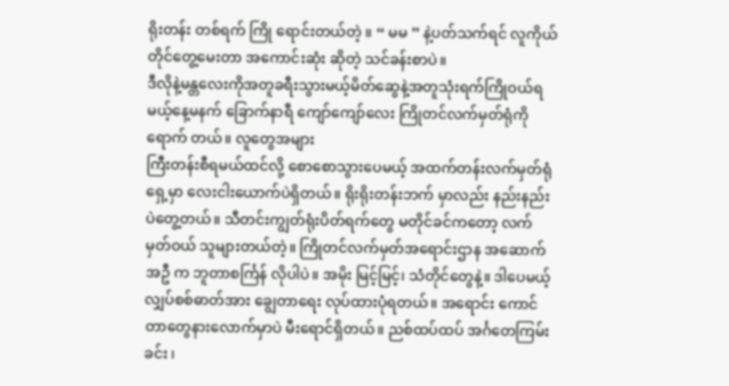ရိုးတန်း တစ်ရက် ကြို ရောင်းတယ်တဲ့ ။ “ မမ ” နဲ့ပတ်သက်ရင် လူကိုယ် တိုင်တွေ့မေးတာ အကောင်းဆုံး ဆိုတဲ့ သင်ခန်းစာပဲ။
ဒီလိုနဲ့မန္တလေးကိုအတူခရီးသွားမယ့်မိတ်ဆွေနဲ့အတူသုံးရက်ကြိုဝယ်ရမယ့်နေ့မနက် ခြောက်နာရီ ကျော်ကျော်လေး ကြိုတင်လက်မှတ်ရုံကို ရောက် တယ်။ လူတွေအများ
ကြီးတန်းစီရမယ်ထင်လို့ စောစောသွားပေမယ့် အထက်တန်းလက်မှတ်ရုံရှေ့မှာ လေးငါးယောက်ပဲရှိတယ်။ ရိုးရိုးတန်းဘက် မှာလည်း နည်းနည်းပဲတွေ့တယ်။ သီတင်းကျွတ်ရုံးပိတ်ရက်တွေ မတိုင်ခင်ကတော့ လက်မှတ်ဝယ် သူများတယ်တဲ့။ ကြိုတင်လက်မှတ်အရောင်းဌာန အဆောက်အဦ က ဘူတာစင်္ကြန် လိုပါပဲ။ အမိုး မြင့်မြင့်၊ သံတိုင်တွေနဲ့။ ဒါပေမယ့် လျှပ်စစ်ဓာတ်အား ချွေတာရေး လုပ်ထားပုံရတယ်။ အရောင်း ကောင်တာတွေနားလောက်မှာပဲ မီးရောင်ရှိတယ်။ ညစ်ထပ်ထပ် အင်္ဂတေကြမ်းခင်း ၊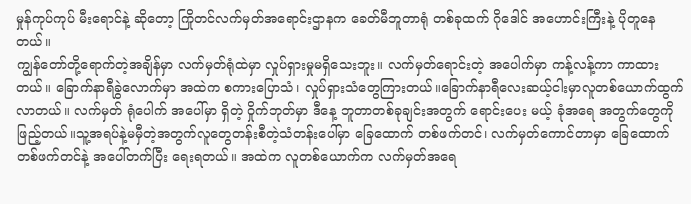မှုန်ကုပ်ကုပ် မီးရောင်နဲ့ ဆိုတော့ ကြိုတင်လက်မှတ်အရောင်းဌာနက ခေတ်မီဘူတာရုံ တစ်ခုထက် ဂိုဒေါင် အဟောင်းကြီးနဲ့ ပိုတူနေတယ်။
ကျွန်တော်တို့ရောက်တဲ့အချိန်မှာ လက်မှတ်ရုံထဲမှာ လှုပ်ရှားမှုမရှိသေးဘူး။ လက်မှတ်ရောင်းတဲ့ အပေါက်မှာ ကန့်လန့်ကာ ကာထားတယ်။ ခြောက်နာရီခွဲလောက်မှာ အထဲက စကားပြောသံ၊ လှုပ်ရှားသံတွေကြားတယ်။ခြောက်နာရီလေးဆယ့်ငါးမှာလူတစ်ယောက်ထွက်လာတယ်။ လက်မှတ် ရုံပေါက် အပေါ်မှာ ရှိတဲ့ ဝှိုက်ဘုတ်မှာ ဒီနေ့ ဘူတာတစ်ခုချင်းအတွက် ရောင်းပေး မယ့် ခုံအရေ အတွက်တွေကို ဖြည့်တယ်။သူ့အရပ်နဲ့မမှီတဲ့အတွက်လူတွေတန်းစီတဲ့သံတန်းပေါ်မှာ ခြေထောက် တစ်ဖက်တင်၊ လက်မှတ်ကောင်တာမှာ ခြေထောက်တစ်ဖက်တင်နဲ့ အပေါ်တက်ပြီး ရေးရတယ်။ အထဲက လူတစ်ယောက်က လက်မှတ်အရေ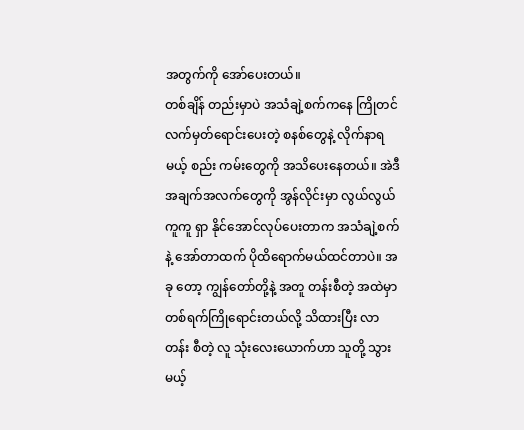အတွက်ကို အော်ပေးတယ်။
တစ်ချိန် တည်းမှာပဲ အသံချဲ့စက်ကနေ ကြိုတင်လက်မှတ်ရောင်းပေးတဲ့ စနစ်တွေနဲ့ လိုက်နာရမယ့် စည်း ကမ်းတွေကို အသိပေးနေတယ်။ အဲဒီအချက်အလက်တွေကို အွန်လိုင်းမှာ လွယ်လွယ်ကူကူ ရှာ နိုင်အောင်လုပ်ပေးတာက အသံချဲ့စက်နဲ့ အော်တာထက် ပိုထိရောက်မယ်ထင်တာပဲ။ အခု တော့ ကျွန်တော်တို့နဲ့ အတူ တန်းစီတဲ့ အထဲမှာ တစ်ရက်ကြိုရောင်းတယ်လို့ သိထားပြီး လာတန်း စီတဲ့ လူ သုံးလေးယောက်ဟာ သူတို့ သွားမယ့်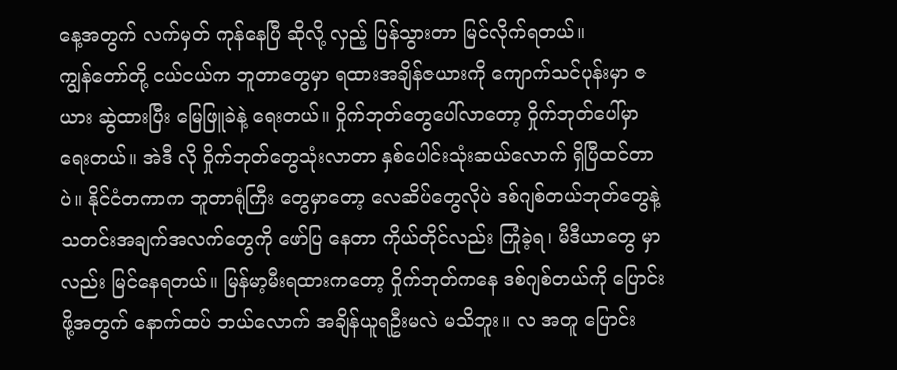နေ့အတွက် လက်မှတ် ကုန်နေပြီ ဆိုလို့ လှည့် ပြန်သွားတာ မြင်လိုက်ရတယ်။
ကျွန်တော်တို့ ငယ်ငယ်က ဘူတာတွေမှာ ရထားအချိန်ဇယားကို ကျောက်သင်ပုန်းမှာ ဇယား ဆွဲထားပြီး မြေဖြူခဲနဲ့ ရေးတယ်။ ဝှိုက်ဘုတ်တွေပေါ်လာတော့ ဝှိုက်ဘုတ်ပေါ်မှာ ရေးတယ်။ အဲဒီ လို ဝှိုက်ဘုတ်တွေသုံးလာတာ နှစ်ပေါင်းသုံးဆယ်လောက် ရှိပြီထင်တာပဲ။ နိုင်ငံတကာက ဘူတာရုံကြီး တွေမှာတော့ လေဆိပ်တွေလိုပဲ ဒစ်ဂျစ်တယ်ဘုတ်တွေနဲ့ သတင်းအချက်အလက်တွေကို ဖော်ပြ နေတာ ကိုယ်တိုင်လည်း ကြုံခဲ့ရ၊ မီဒီယာတွေ မှာလည်း မြင်နေရတယ်။ မြန်မာ့မီးရထားကတော့ ဝှိုက်ဘုတ်ကနေ ဒစ်ဂျစ်တယ်ကို ပြောင်းဖို့အတွက် နောက်ထပ် ဘယ်လောက် အချိန်ယူရဦးမလဲ မသိဘူး။ လ အတူ ပြောင်း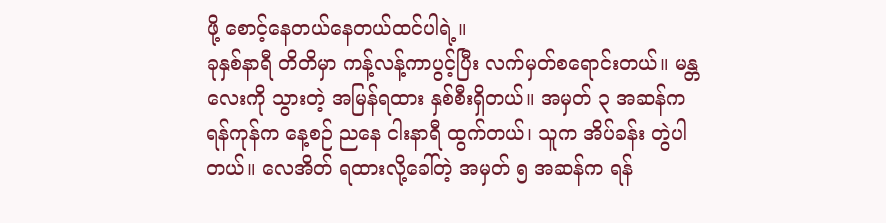ဖို့ စောင့်နေတယ်နေတယ်ထင်ပါရဲ့။
ခုနှစ်နာရီ တိတိမှာ ကန့်လန့်ကာပွင့်ပြီး လက်မှတ်စရောင်းတယ်။ မန္တလေးကို သွားတဲ့ အမြန်ရထား နှစ်စီးရှိတယ်။ အမှတ် ၃ အဆန်က ရန်ကုန်က နေ့စဉ် ညနေ ငါးနာရီ ထွက်တယ်၊ သူက အိပ်ခန်း တွဲပါတယ်။ လေအိတ် ရထားလို့ခေါ်တဲ့ အမှတ် ၅ အဆန်က ရန်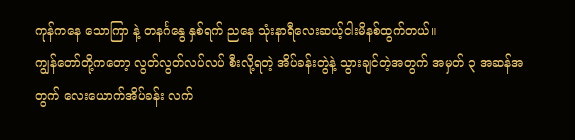ကုန်ကနေ သောကြာ နဲ့ တနင်္ဂနွေ နှစ်ရက် ညနေ သုံးနာရီလေးဆယ့်ငါးမိနစ်ထွက်တယ်။
ကျွန်တော်တို့ကတော့ လွတ်လွတ်လပ်လပ် စီးလို့ရတဲ့ အိပ်ခန်းတွဲနဲ့ သွားချင်တဲ့အတွက် အမှတ် ၃ အဆန်အတွက် လေးယောက်အိပ်ခန်း လက်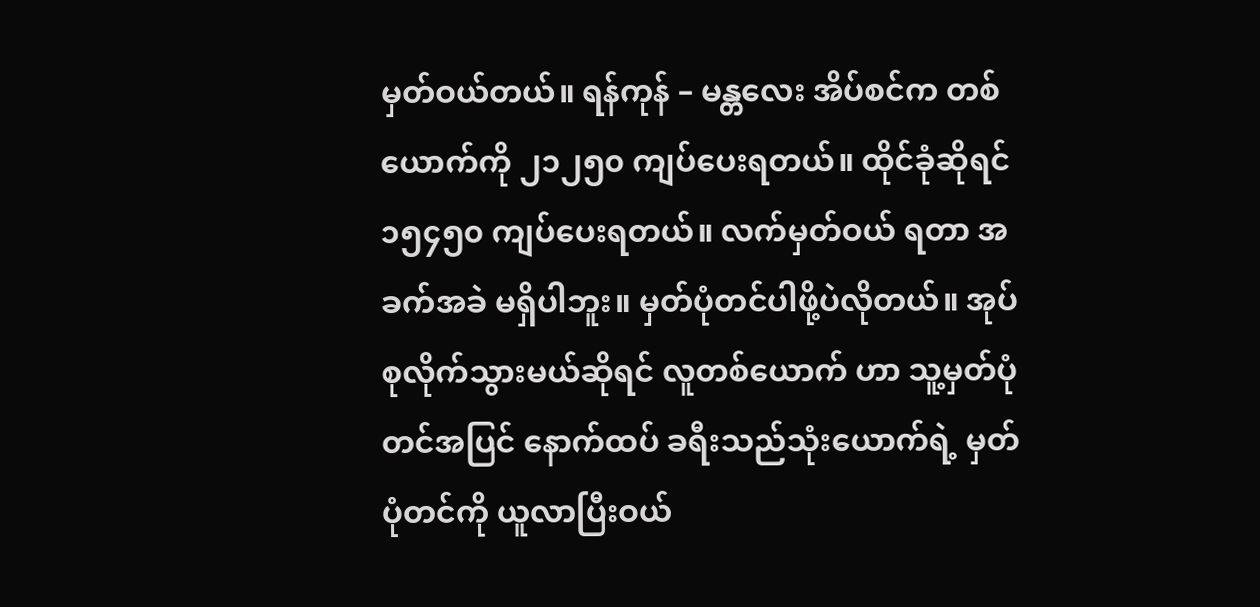မှတ်ဝယ်တယ်။ ရန်ကုန် – မန္တလေး အိပ်စင်က တစ်ယောက်ကို ၂၁၂၅၀ ကျပ်ပေးရတယ်။ ထိုင်ခုံဆိုရင် ၁၅၄၅၀ ကျပ်ပေးရတယ်။ လက်မှတ်ဝယ် ရတာ အခက်အခဲ မရှိပါဘူး။ မှတ်ပုံတင်ပါဖို့ပဲလိုတယ်။ အုပ်စုလိုက်သွားမယ်ဆိုရင် လူတစ်ယောက် ဟာ သူ့မှတ်ပုံတင်အပြင် နောက်ထပ် ခရီးသည်သုံးယောက်ရဲ့ မှတ်ပုံတင်ကို ယူလာပြီးဝယ်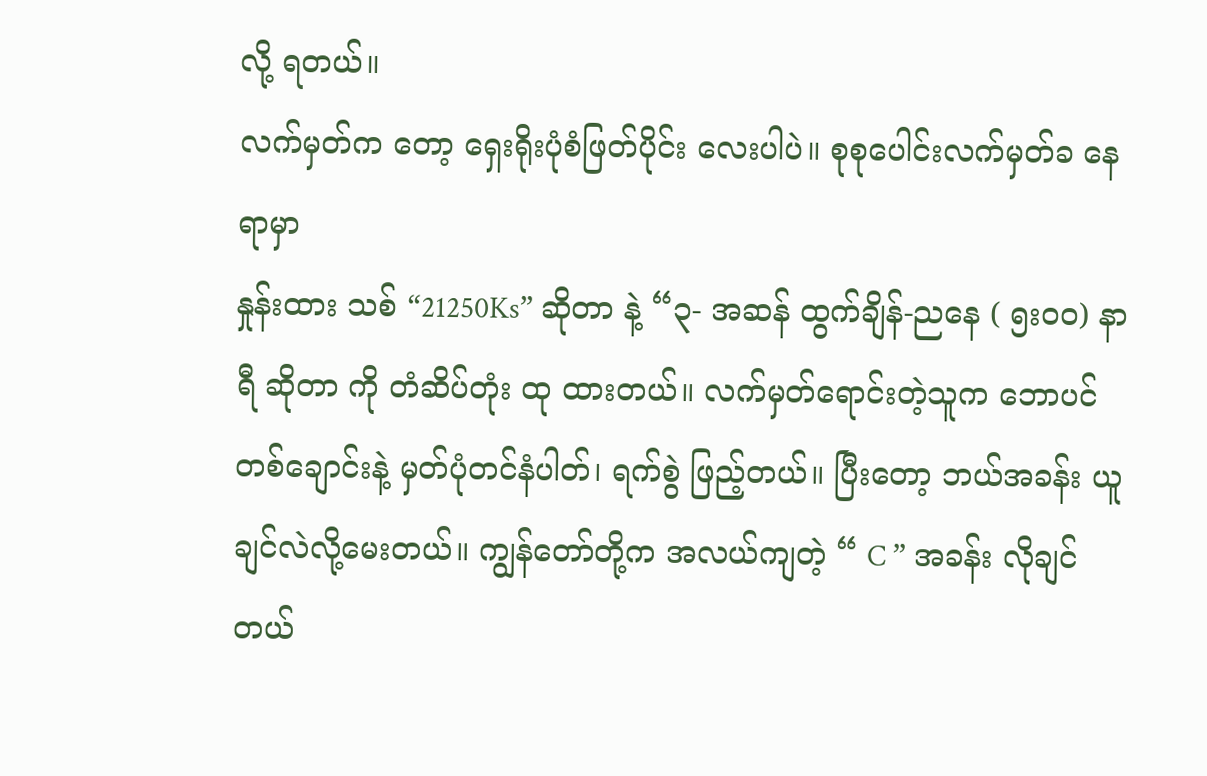လို့ ရတယ်။
လက်မှတ်က တော့ ရှေးရိုးပုံစံဖြတ်ပိုင်း လေးပါပဲ။ စုစုပေါင်းလက်မှတ်ခ နေရာမှာ
နှုန်းထား သစ် “21250Ks” ဆိုတာ နဲ့ “၃- အဆန် ထွက်ချိန်-ညနေ ( ၅း၀၀) နာရီ ဆိုတာ ကို တံဆိပ်တုံး ထု ထားတယ်။ လက်မှတ်ရောင်းတဲ့သူက ဘောပင်တစ်ချောင်းနဲ့ မှတ်ပုံတင်နံပါတ်၊ ရက်စွဲ ဖြည့်တယ်။ ပြီးတော့ ဘယ်အခန်း ယူချင်လဲလို့မေးတယ်။ ကျွန်တော်တို့က အလယ်ကျတဲ့ “ C ” အခန်း လိုချင်တယ်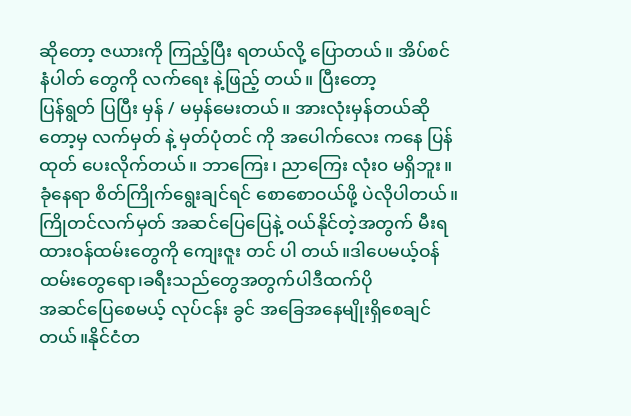ဆိုတော့ ဇယားကို ကြည့်ပြီး ရတယ်လို့ ပြောတယ်။ အိပ်စင်နံပါတ် တွေကို လက်ရေး နဲ့ဖြည့် တယ်။ ပြီးတော့
ပြန်ရွတ် ပြပြီး မှန် / မမှန်မေးတယ်။ အားလုံးမှန်တယ်ဆိုတော့မှ လက်မှတ် နဲ့ မှတ်ပုံတင် ကို အပေါက်လေး ကနေ ပြန်ထုတ် ပေးလိုက်တယ်။ ဘာကြေး၊ ညာကြေး လုံး၀ မရှိဘူး။ ခုံနေရာ စိတ်ကြိုက်ရွေးချင်ရင် စောစောဝယ်ဖို့ ပဲလိုပါတယ်။
ကြိုတင်လက်မှတ် အဆင်ပြေပြေနဲ့ ဝယ်နိုင်တဲ့အတွက် မီးရထားဝန်ထမ်းတွေကို ကျေးဇူး တင် ပါ တယ်။ဒါပေမယ့်ဝန်ထမ်းတွေရော၊ခရီးသည်တွေအတွက်ပါဒီထက်ပို
အဆင်ပြေစေမယ့် လုပ်ငန်း ခွင် အခြေအနေမျိုးရှိစေချင်တယ်။နိုင်ငံတ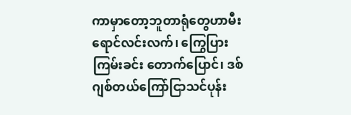ကာမှာတော့ဘူတာရုံတွေဟာမီးရောင်လင်းလက်၊ ကြွေပြား ကြမ်းခင်း တောက်ပြောင်၊ ဒစ်ဂျစ်တယ်ကြော်ငြာသင်ပုန်း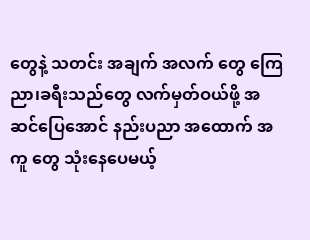တွေနဲ့ သတင်း အချက် အလက် တွေ ကြေညာ၊ခရီးသည်တွေ လက်မှတ်ဝယ်ဖို့ အဆင်ပြေအောင် နည်းပညာ အထောက် အကူ တွေ သုံးနေပေမယ့်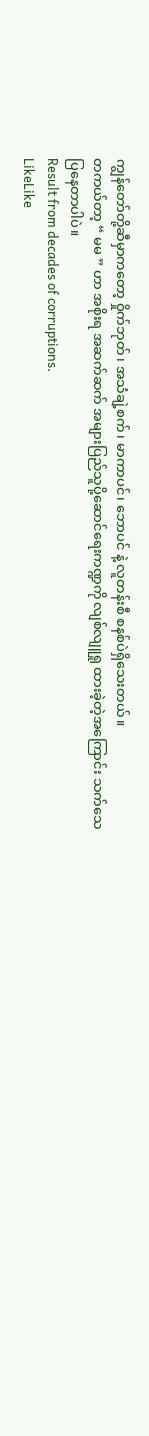ကျွန်တော်တို့ဆီမှာကတော့ ဝှိုက်ဘုတ်၊ အသံချဲ့စက်၊ မာကာပင်၊ ဘောပင် နဲ့ လူတန်းစီ စနစ်ပဲရှိသေးတယ်။
တကယ်တာ့ “ မမ ” ဟာ အစိုးရ အဆက်ဆက် အများပြည်သူပို့ဆောင်ရေးကဏ္ဍကို လျစ်လျူရှု ထားခဲ့တဲ့အကြောင်း သက်သေပြနေတာပါပဲ။
Result from decades of corruptions.
LikeLike